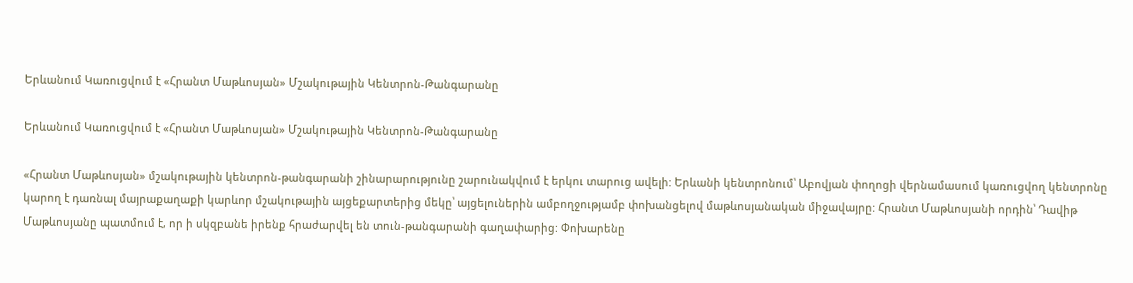Երևանում Կառուցվում է «Հրանտ Մաթևոսյան» Մշակութային Կենտրոն-Թանգարանը

Երևանում Կառուցվում է «Հրանտ Մաթևոսյան» Մշակութային Կենտրոն-Թանգարանը

«Հրանտ Մաթևոսյան» մշակութային կենտրոն-թանգարանի շինարարությունը շարունակվում է երկու տարուց ավելի: Երևանի կենտրոնում՝ Աբովյան փողոցի վերնամասում կառուցվող կենտրոնը կարող է դառնալ մայրաքաղաքի կարևոր մշակութային այցեքարտերից մեկը՝ այցելուներին ամբողջությամբ փոխանցելով մաթևոսյանական միջավայրը: Հրանտ Մաթևոսյանի որդին՝ Դավիթ Մաթևոսյանը պատմում է, որ ի սկզբանե իրենք հրաժարվել են տուն-թանգարանի գաղափարից: Փոխարենը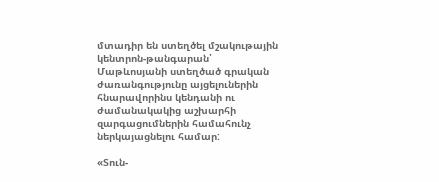մտադիր են ստեղծել մշակութային կենտրոն-թանգարան՝ Մաթևոսյանի ստեղծած գրական ժառանգությունը այցելուներին հնարավորինս կենդանի ու ժամանակակից աշխարհի զարգացումներին համահունչ ներկայացնելու համար:

«Տուն-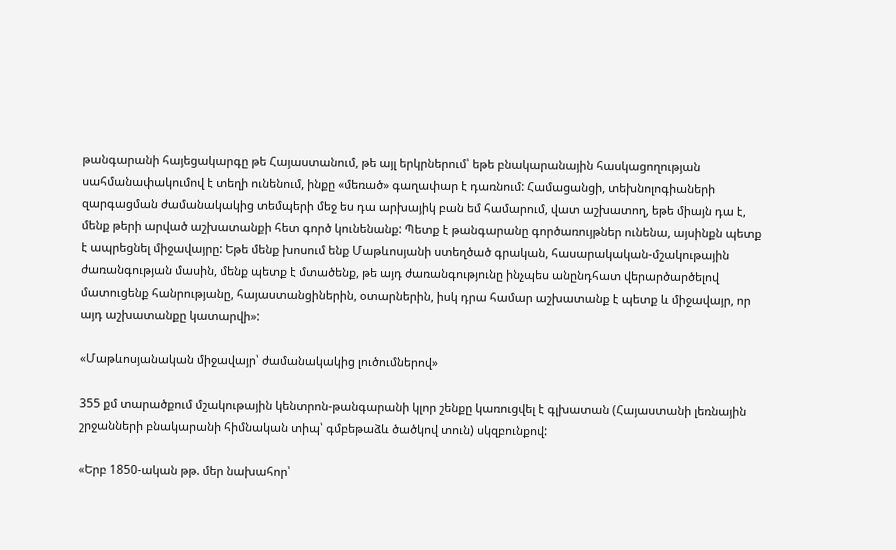թանգարանի հայեցակարգը թե Հայաստանում, թե այլ երկրներում՝ եթե բնակարանային հասկացողության սահմանափակումով է տեղի ունենում, ինքը «մեռած» գաղափար է դառնում: Համացանցի, տեխնոլոգիաների զարգացման ժամանակակից տեմպերի մեջ ես դա արխայիկ բան եմ համարում, վատ աշխատող, եթե միայն դա է, մենք թերի արված աշխատանքի հետ գործ կունենանք: Պետք է թանգարանը գործառույթներ ունենա, այսինքն պետք է ապրեցնել միջավայրը: Եթե մենք խոսում ենք Մաթևոսյանի ստեղծած գրական, հասարակական-մշակութային ժառանգության մասին, մենք պետք է մտածենք, թե այդ ժառանգությունը ինչպես անընդհատ վերարծարծելով մատուցենք հանրությանը, հայաստանցիներին, օտարներին, իսկ դրա համար աշխատանք է պետք և միջավայր, որ այդ աշխատանքը կատարվի»:

«Մաթևոսյանական միջավայր՝ ժամանակակից լուծումներով»

355 քմ տարածքում մշակութային կենտրոն-թանգարանի կլոր շենքը կառուցվել է գլխատան (Հայաստանի լեռնային շրջանների բնակարանի հիմնական տիպ՝ գմբեթաձև ծածկով տուն) սկզբունքով:

«Երբ 1850-ական թթ. մեր նախահոր՝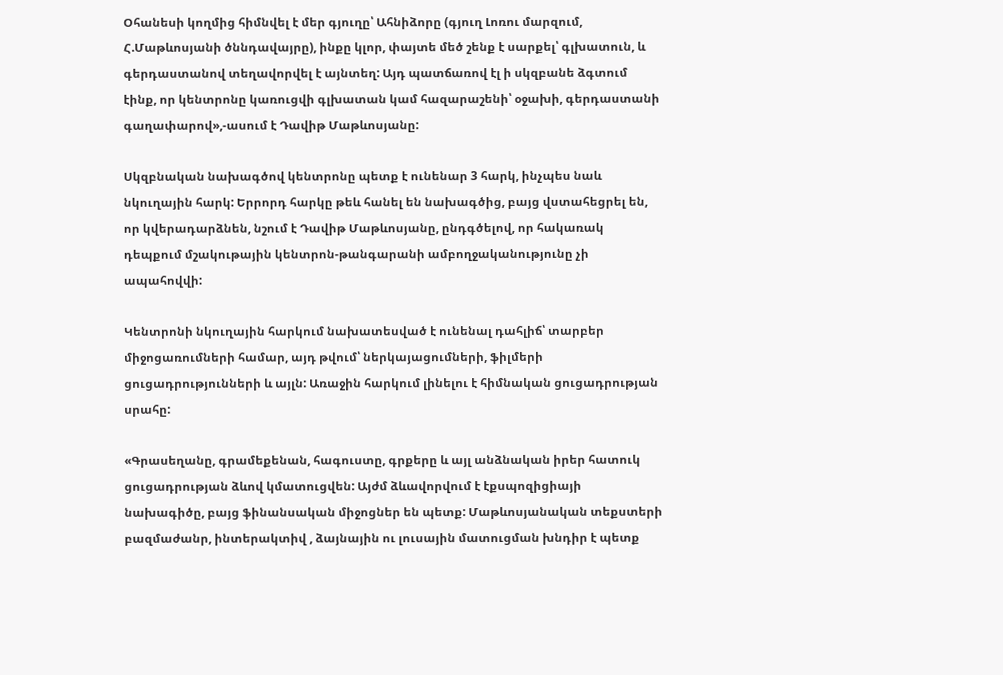Օհանեսի կողմից հիմնվել է մեր գյուղը՝ Ահնիձորը (գյուղ Լոռու մարզում, Հ.Մաթևոսյանի ծննդավայրը), ինքը կլոր, փայտե մեծ շենք է սարքել՝ գլխատուն, և գերդաստանով տեղավորվել է այնտեղ: Այդ պատճառով էլ ի սկզբանե ձգտում էինք, որ կենտրոնը կառուցվի գլխատան կամ հազարաշենի՝ օջախի, գերդաստանի գաղափարով»,-ասում է Դավիթ Մաթևոսյանը:

Սկզբնական նախագծով կենտրոնը պետք է ունենար 3 հարկ, ինչպես նաև նկուղային հարկ: Երրորդ հարկը թեև հանել են նախագծից, բայց վստահեցրել են, որ կվերադարձնեն, նշում է Դավիթ Մաթևոսյանը, ընդգծելով, որ հակառակ դեպքում մշակութային կենտրոն-թանգարանի ամբողջականությունը չի ապահովվի:

Կենտրոնի նկուղային հարկում նախատեսված է ունենալ դահլիճ՝ տարբեր միջոցառումների համար, այդ թվում՝ ներկայացումների, ֆիլմերի ցուցադրությունների և այլն: Առաջին հարկում լինելու է հիմնական ցուցադրության սրահը:

«Գրասեղանը, գրամեքենան, հագուստը, գրքերը և այլ անձնական իրեր հատուկ ցուցադրության ձևով կմատուցվեն: Այժմ ձևավորվում է էքսպոզիցիայի նախագիծը, բայց ֆինանսական միջոցներ են պետք: Մաթևոսյանական տեքստերի բազմաժանր, ինտերակտիվ , ձայնային ու լուսային մատուցման խնդիր է պետք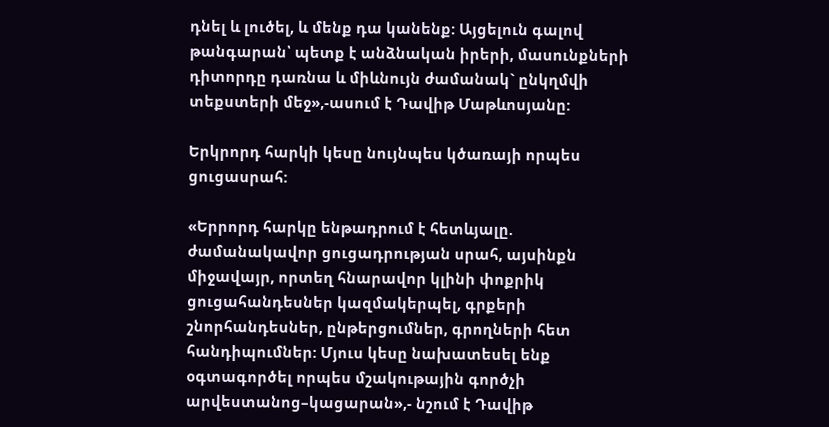դնել և լուծել, և մենք դա կանենք: Այցելուն գալով թանգարան՝ պետք է անձնական իրերի, մասունքների դիտորդը դառնա և միևնույն ժամանակ` ընկղմվի տեքստերի մեջ»,-ասում է Դավիթ Մաթևոսյանը:

Երկրորդ հարկի կեսը նույնպես կծառայի որպես ցուցասրահ:

«Երրորդ հարկը ենթադրում է հետևյալը. ժամանակավոր ցուցադրության սրահ, այսինքն միջավայր, որտեղ հնարավոր կլինի փոքրիկ ցուցահանդեսներ կազմակերպել, գրքերի շնորհանդեսներ, ընթերցումներ, գրողների հետ հանդիպումներ: Մյուս կեսը նախատեսել ենք օգտագործել որպես մշակութային գործչի արվեստանոց–կացարան»,- նշում է Դավիթ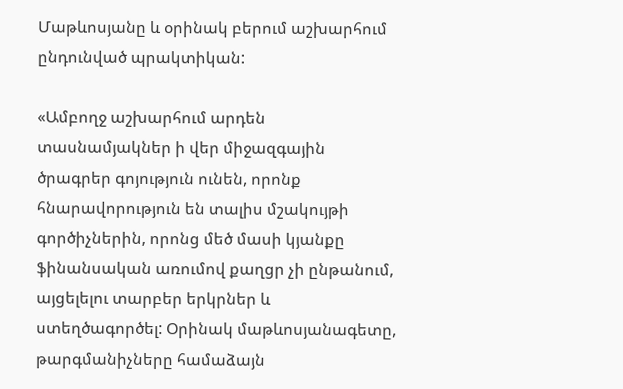Մաթևոսյանը և օրինակ բերում աշխարհում ընդունված պրակտիկան:

«Ամբողջ աշխարհում արդեն տասնամյակներ ի վեր միջազգային ծրագրեր գոյություն ունեն, որոնք հնարավորություն են տալիս մշակույթի գործիչներին, որոնց մեծ մասի կյանքը ֆինանսական առումով քաղցր չի ընթանում, այցելելու տարբեր երկրներ և ստեղծագործել: Օրինակ մաթևոսյանագետը, թարգմանիչները համաձայն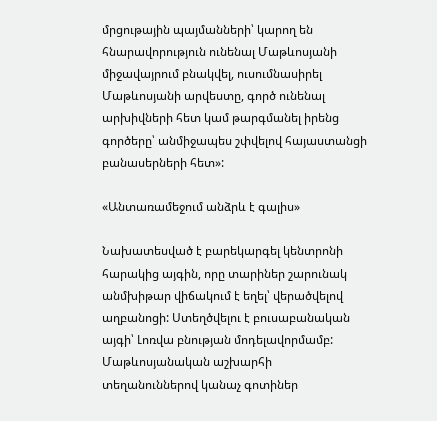մրցութային պայմանների՝ կարող են հնարավորություն ունենալ Մաթևոսյանի միջավայրում բնակվել, ուսումնասիրել Մաթևոսյանի արվեստը, գործ ունենալ արխիվների հետ կամ թարգմանել իրենց գործերը՝ անմիջապես շփվելով հայաստանցի բանասերների հետ»:

«Անտառամեջում անձրև է գալիս»

Նախատեսված է բարեկարգել կենտրոնի հարակից այգին, որը տարիներ շարունակ անմխիթար վիճակում է եղել՝ վերածվելով աղբանոցի: Ստեղծվելու է բուսաբանական այգի՝ Լոռվա բնության մոդելավորմամբ: Մաթևոսյանական աշխարհի տեղանուններով կանաչ գոտիներ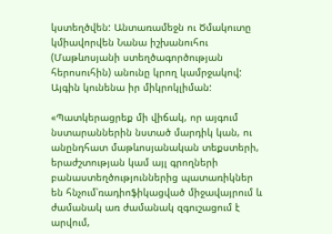կստեղծվեն: Անտառամեջն ու Ծմակուտը կմիավորվեն Նանա իշխանուհու (Մաթևոսյանի ստեղծագործության հերոսուհին) անունը կրող կամրջակով: Այգին կունենա իր միկրոկլիման:

«Պատկերացրեք մի վիճակ, որ այգում նստարաններին նստած մարդիկ կան, ու անընդհատ մաթևոսյանական տեքստերի, երաժշտության կամ այլ գրողների բանաստեղծություններից պատառիկներ են հնչում՝ռադիոֆիկացված միջավայրում և ժամանակ առ ժամանակ զգուշացում է արվում,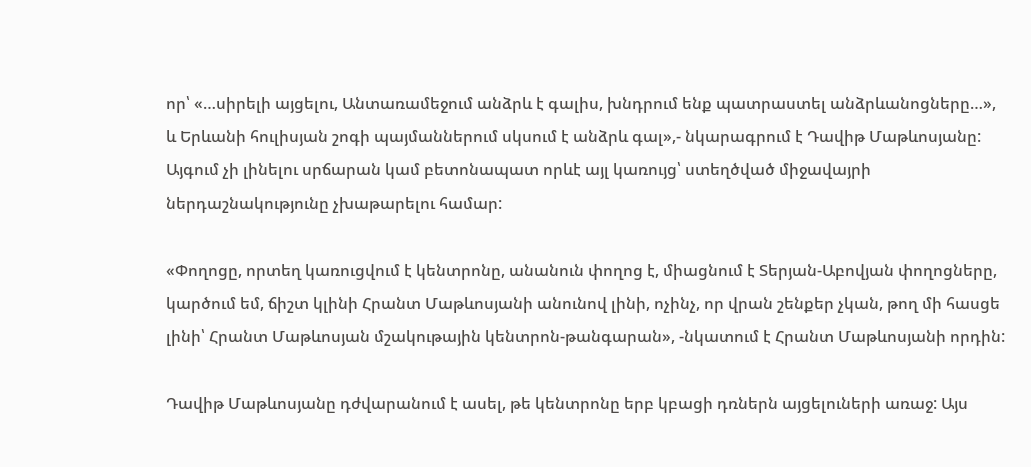որ՝ «…սիրելի այցելու, Անտառամեջում անձրև է գալիս, խնդրում ենք պատրաստել անձրևանոցները…», և Երևանի հուլիսյան շոգի պայմաններում սկսում է անձրև գալ»,- նկարագրում է Դավիթ Մաթևոսյանը: Այգում չի լինելու սրճարան կամ բետոնապատ որևէ այլ կառույց՝ ստեղծված միջավայրի ներդաշնակությունը չխաթարելու համար:

«Փողոցը, որտեղ կառուցվում է կենտրոնը, անանուն փողոց է, միացնում է Տերյան-Աբովյան փողոցները, կարծում եմ, ճիշտ կլինի Հրանտ Մաթևոսյանի անունով լինի, ոչինչ, որ վրան շենքեր չկան, թող մի հասցե լինի՝ Հրանտ Մաթևոսյան մշակութային կենտրոն-թանգարան», -նկատում է Հրանտ Մաթևոսյանի որդին:

Դավիթ Մաթևոսյանը դժվարանում է ասել, թե կենտրոնը երբ կբացի դռներն այցելուների առաջ: Այս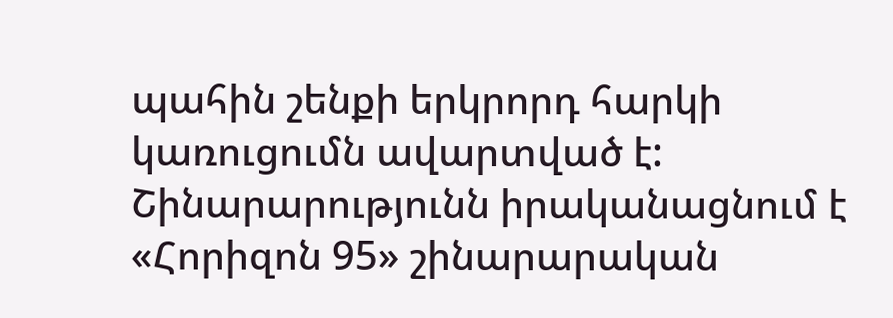պահին շենքի երկրորդ հարկի կառուցումն ավարտված է: Շինարարությունն իրականացնում է «Հորիզոն 95» շինարարական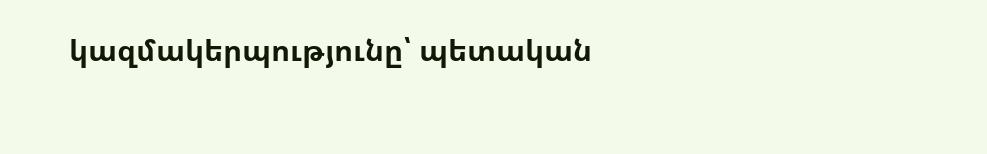կազմակերպությունը՝ պետական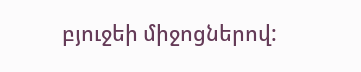բյուջեի միջոցներով: